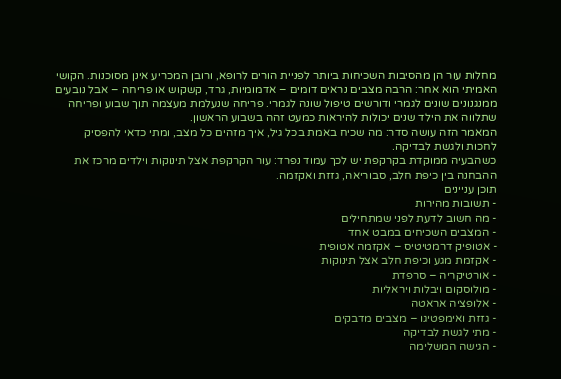מחלות עור הן מהסיבות השכיחות ביותר לפניית הורים לרופא, ורובן המכריע אינן מסוכנות. הקושי האמיתי הוא אחר: הרבה מצבים נראים דומים – אדמומיות, גרד, קשקוש או פריחה – אבל נובעים ממנגנונים שונים לגמרי ודורשים טיפול שונה לגמרי. פריחה שנעלמת מעצמה תוך שבוע ופריחה שתלווה את הילד שנים יכולות להיראות כמעט זהה בשבוע הראשון.
המאמר הזה עושה סדר: מה שכיח באמת בכל גיל, איך מזהים כל מצב, ומתי כדאי להפסיק לחכות ולגשת לבדיקה.
כשהבעיה ממוקדת בקרקפת יש לכך עמוד נפרד: עור הקרקפת אצל תינוקות וילדים מרכז את ההבחנה בין כיפת חלב, סבוריאה, גזזת ואקזמה.
תוכן עניינים
- תשובות מהירות
- מה חשוב לדעת לפני שמתחילים
- המצבים השכיחים במבט אחד
- אטופיק דרמטיטיס – אקזמה אטופית
- אקזמת מגע וכיפת חלב אצל תינוקות
- אורטיקריה – סרפדת
- מולוסקום ויבלות ויראליות
- אלופציה אראטה
- גזזת ואימפטיגו – מצבים מדבקים
- מתי לגשת לבדיקה
- הגישה המשלימה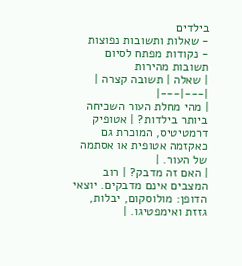בילדים
- שאלות ותשובות נפוצות
- נקודות מפתח לסיום
תשובות מהירות
| שאלה | תשובה קצרה |
|---|---|
| מהי מחלת העור השכיחה ביותר בילדות? | אטופיק דרמטיטיס, המוכרת גם כאקזמה אטופית או אסתמה של העור. |
| האם זה מדבק? | רוב המצבים אינם מדבקים. יוצאי הדופן: מולוסקום, יבלות, גזזת ואימפטיגו. |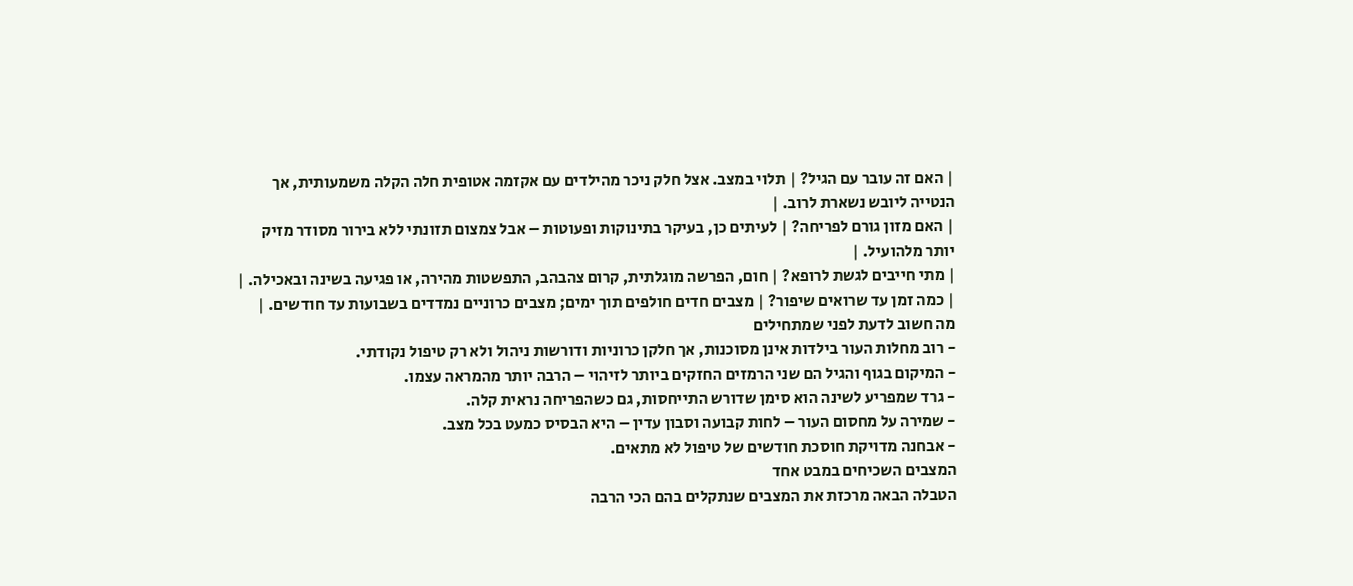| האם זה עובר עם הגיל? | תלוי במצב. אצל חלק ניכר מהילדים עם אקזמה אטופית חלה הקלה משמעותית, אך הנטייה ליובש נשארת לרוב. |
| האם מזון גורם לפריחה? | לעיתים כן, בעיקר בתינוקות ופעוטות – אבל צמצום תזונתי ללא בירור מסודר מזיק יותר מלהועיל. |
| מתי חייבים לגשת לרופא? | חום, הפרשה מוגלתית, קרום צהבהב, התפשטות מהירה, או פגיעה בשינה ובאכילה. |
| כמה זמן עד שרואים שיפור? | מצבים חדים חולפים תוך ימים; מצבים כרוניים נמדדים בשבועות עד חודשים. |
מה חשוב לדעת לפני שמתחילים
- רוב מחלות העור בילדות אינן מסוכנות, אך חלקן כרוניות ודורשות ניהול ולא רק טיפול נקודתי.
- המיקום בגוף והגיל הם שני הרמזים החזקים ביותר לזיהוי – הרבה יותר מהמראה עצמו.
- גרד שמפריע לשינה הוא סימן שדורש התייחסות, גם כשהפריחה נראית קלה.
- שמירה על מחסום העור – לחות קבועה וסבון עדין – היא הבסיס כמעט בכל מצב.
- אבחנה מדויקת חוסכת חודשים של טיפול לא מתאים.
המצבים השכיחים במבט אחד
הטבלה הבאה מרכזת את המצבים שנתקלים בהם הכי הרבה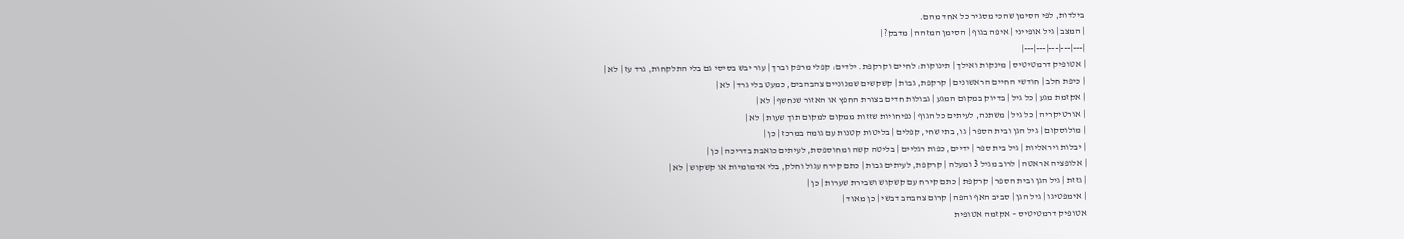בילדות, לפי הסימן שהכי מסגיר כל אחד מהם.
| המצב | גיל אופייני | איפה בגוף | הסימן המזהה | מדבק? |
|---|---|---|---|---|
| אטופיק דרמטיטיס | מינקות ואילך | תינוקות: לחיים וקרקפת. ילדים: קפלי מרפק וברך | עור יבש בסיסי גם בלי התלקחות, גרד עז | לא |
| כיפת חלב | חודשי החיים הראשונים | קרקפת, גבות | קשקשים שמנוניים צהבהבים, כמעט בלי גרד | לא |
| אקזמת מגע | כל גיל | בדיוק במקום המגע | גבולות חדים בצורת החפץ או האזור שנחשף | לא |
| אורטיקריה | כל גיל | משתנה, לעיתים כל הגוף | נפיחויות שזזות ממקום למקום תוך שעות | לא |
| מולוסקום | גיל הגן ובית הספר | גו, בתי שחי, קפלים | בליטות קטנות עם גומה במרכז | כן |
| יבלות ויראליות | גיל בית ספר | ידיים, כפות רגליים | בליטה קשה ומחוספסת, לעיתים כואבת בדריכה | כן |
| אלופציה אראטה | לרוב מגיל 3 ומעלה | קרקפת, לעיתים גבות | כתם קירח עגול וחלק, בלי אדמומיות או קשקוש | לא |
| גזזת | גיל הגן ובית הספר | קרקפת | כתם קירח עם קשקוש ושבירת שערות | כן |
| אימפטיגו | גיל הגן | סביב האף והפה | קרום צהבהב דבשי | כן מאוד |
אטופיק דרמטיטיס – אקזמה אטופית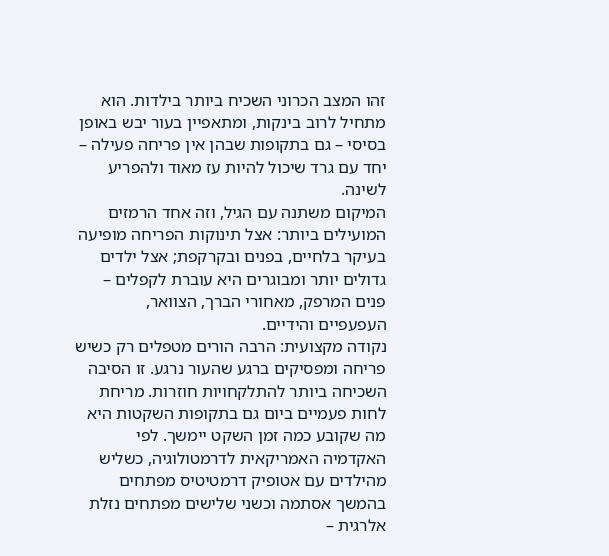זהו המצב הכרוני השכיח ביותר בילדות. הוא מתחיל לרוב בינקות, ומתאפיין בעור יבש באופן בסיסי – גם בתקופות שבהן אין פריחה פעילה – יחד עם גרד שיכול להיות עז מאוד ולהפריע לשינה.
המיקום משתנה עם הגיל, וזה אחד הרמזים המועילים ביותר: אצל תינוקות הפריחה מופיעה בעיקר בלחיים, בפנים ובקרקפת; אצל ילדים גדולים יותר ומבוגרים היא עוברת לקפלים – פנים המרפק, מאחורי הברך, הצוואר, העפעפיים והידיים.
נקודה מקצועית: הרבה הורים מטפלים רק כשיש פריחה ומפסיקים ברגע שהעור נרגע. זו הסיבה השכיחה ביותר להתלקחויות חוזרות. מריחת לחות פעמיים ביום גם בתקופות השקטות היא מה שקובע כמה זמן השקט יימשך. לפי האקדמיה האמריקאית לדרמטולוגיה, כשליש מהילדים עם אטופיק דרמטיטיס מפתחים בהמשך אסתמה וכשני שלישים מפתחים נזלת אלרגית –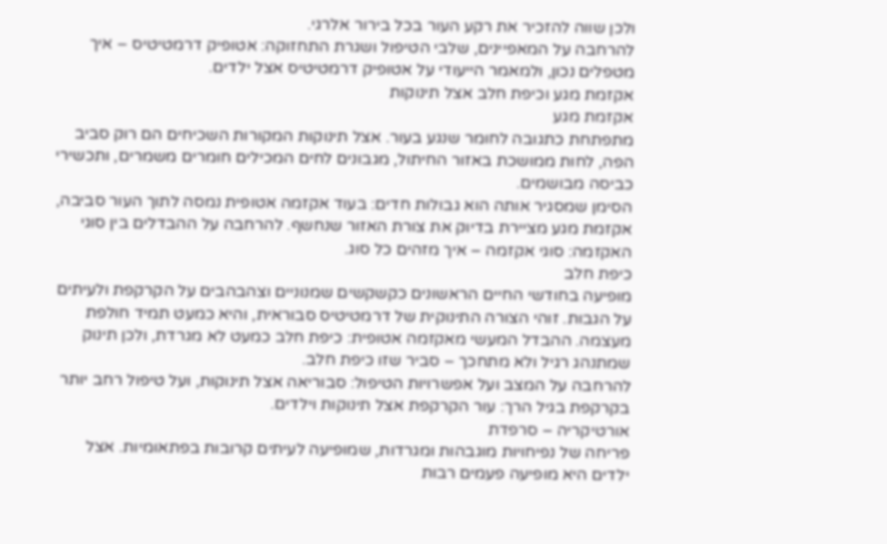ולכן שווה להזכיר את רקע העור בכל בירור אלרגי.
להרחבה על המאפיינים, שלבי הטיפול ושגרת התחזוקה: אטופיק דרמטיטיס – איך מטפלים נכון, ולמאמר הייעודי על אטופיק דרמטיטיס אצל ילדים.
אקזמת מגע וכיפת חלב אצל תינוקות
אקזמת מגע
מתפתחת כתגובה לחומר שנגע בעור. אצל תינוקות המקורות השכיחים הם רוק סביב הפה, לחות ממושכת באזור החיתול, מגבונים לחים המכילים חומרים משמרים, ותכשירי כביסה מבושמים.
הסימן שמסגיר אותה הוא גבולות חדים: בעוד אקזמה אטופית נמסה לתוך העור סביבה, אקזמת מגע מציירת בדיוק את צורת האזור שנחשף. להרחבה על ההבדלים בין סוגי האקזמה: סוגי אקזמה – איך מזהים כל סוג.
כיפת חלב
מופיעה בחודשי החיים הראשונים כקשקשים שמנוניים וצהבהבים על הקרקפת ולעיתים על הגבות. זוהי הצורה התינוקית של דרמטיטיס סבוראית, והיא כמעט תמיד חולפת מעצמה. ההבדל המעשי מאקזמה אטופית: כיפת חלב כמעט לא מגרדת, ולכן תינוק שמתנהג רגיל ולא מתחכך – סביר שזו כיפת חלב.
להרחבה על המצב ועל אפשרויות הטיפול: סבוריאה אצל תינוקות, ועל טיפול רחב יותר בקרקפת בגיל הרך: עור הקרקפת אצל תינוקות וילדים.
אורטיקריה – סרפדת
פריחה של נפיחויות מוגבהות ומגרדות, שמופיעה לעיתים קרובות בפתאומיות. אצל ילדים היא מופיעה פעמים רבות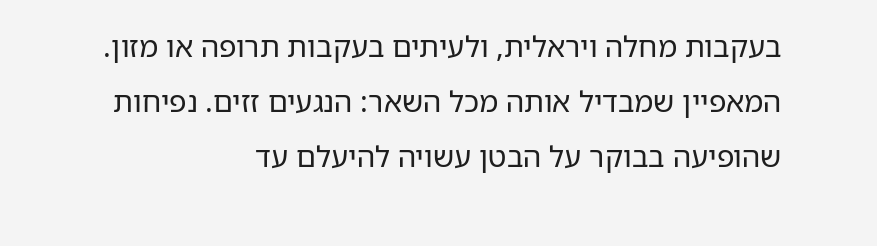בעקבות מחלה ויראלית, ולעיתים בעקבות תרופה או מזון.
המאפיין שמבדיל אותה מכל השאר: הנגעים זזים. נפיחות שהופיעה בבוקר על הבטן עשויה להיעלם עד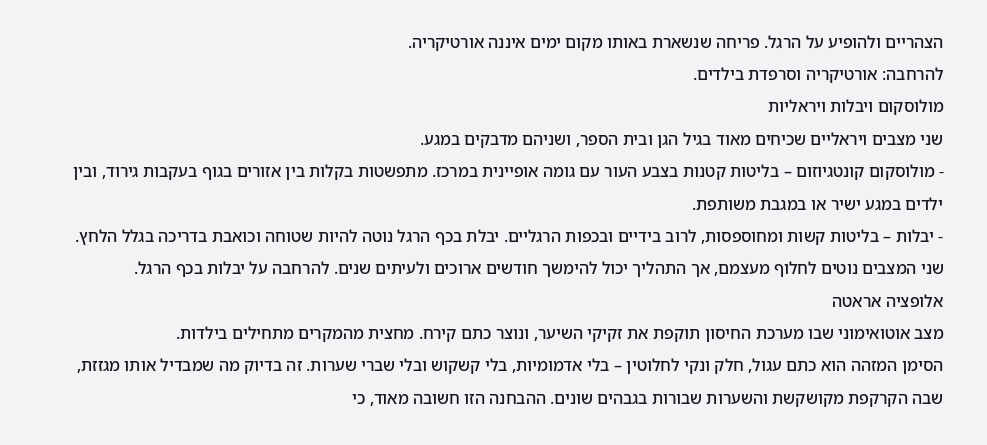הצהריים ולהופיע על הרגל. פריחה שנשארת באותו מקום ימים איננה אורטיקריה.
להרחבה: אורטיקריה וסרפדת בילדים.
מולוסקום ויבלות ויראליות
שני מצבים ויראליים שכיחים מאוד בגיל הגן ובית הספר, ושניהם מדבקים במגע.
- מולוסקום קונטגיוזום – בליטות קטנות בצבע העור עם גומה אופיינית במרכז. מתפשטות בקלות בין אזורים בגוף בעקבות גירוד, ובין ילדים במגע ישיר או במגבת משותפת.
- יבלות – בליטות קשות ומחוספסות, לרוב בידיים ובכפות הרגליים. יבלת בכף הרגל נוטה להיות שטוחה וכואבת בדריכה בגלל הלחץ.
שני המצבים נוטים לחלוף מעצמם, אך התהליך יכול להימשך חודשים ארוכים ולעיתים שנים. להרחבה על יבלות בכף הרגל.
אלופציה אראטה
מצב אוטואימוני שבו מערכת החיסון תוקפת את זקיקי השיער, ונוצר כתם קירח. מחצית מהמקרים מתחילים בילדות.
הסימן המזהה הוא כתם עגול, חלק ונקי לחלוטין – בלי אדמומיות, בלי קשקוש ובלי שברי שערות. זה בדיוק מה שמבדיל אותו מגזזת, שבה הקרקפת מקושקשת והשערות שבורות בגבהים שונים. ההבחנה הזו חשובה מאוד, כי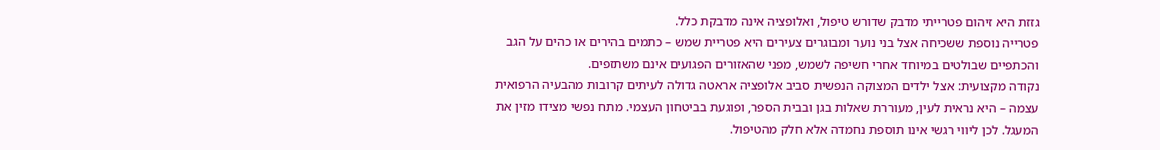גזזת היא זיהום פטרייתי מדבק שדורש טיפול, ואלופציה אינה מדבקת כלל.
פטרייה נוספת ששכיחה אצל בני נוער ומבוגרים צעירים היא פטריית שמש – כתמים בהירים או כהים על הגב והכתפיים שבולטים במיוחד אחרי חשיפה לשמש, מפני שהאזורים הפגועים אינם משתזפים.
נקודה מקצועית: אצל ילדים המצוקה הנפשית סביב אלופציה אראטה גדולה לעיתים קרובות מהבעיה הרפואית עצמה – היא נראית לעין, מעוררת שאלות בגן ובבית הספר, ופוגעת בביטחון העצמי. מתח נפשי מצידו מזין את המעגל. לכן ליווי רגשי אינו תוספת נחמדה אלא חלק מהטיפול.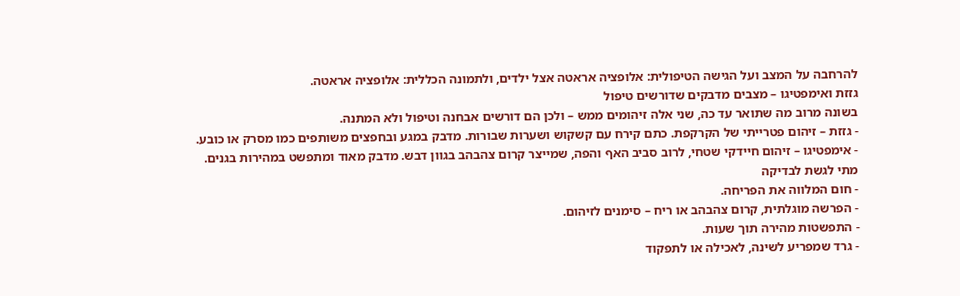להרחבה על המצב ועל הגישה הטיפולית: אלופציה אראטה אצל ילדים, ולתמונה הכללית: אלופציה אראטה.
גזזת ואימפטיגו – מצבים מדבקים שדורשים טיפול
בשונה מרוב מה שתואר עד כה, שני אלה זיהומים ממש – ולכן הם דורשים אבחנה וטיפול ולא המתנה.
- גזזת – זיהום פטרייתי של הקרקפת. כתם קירח עם קשקוש ושערות שבורות. מדבק במגע ובחפצים משותפים כמו מסרק או כובע.
- אימפטיגו – זיהום חיידקי שטחי, לרוב סביב האף והפה, שמייצר קרום צהבהב בגוון דבש. מדבק מאוד ומתפשט במהירות בגנים.
מתי לגשת לבדיקה
- חום המלווה את הפריחה.
- הפרשה מוגלתית, קרום צהבהב או ריח – סימנים לזיהום.
- התפשטות מהירה תוך שעות.
- גרד שמפריע לשינה, לאכילה או לתפקוד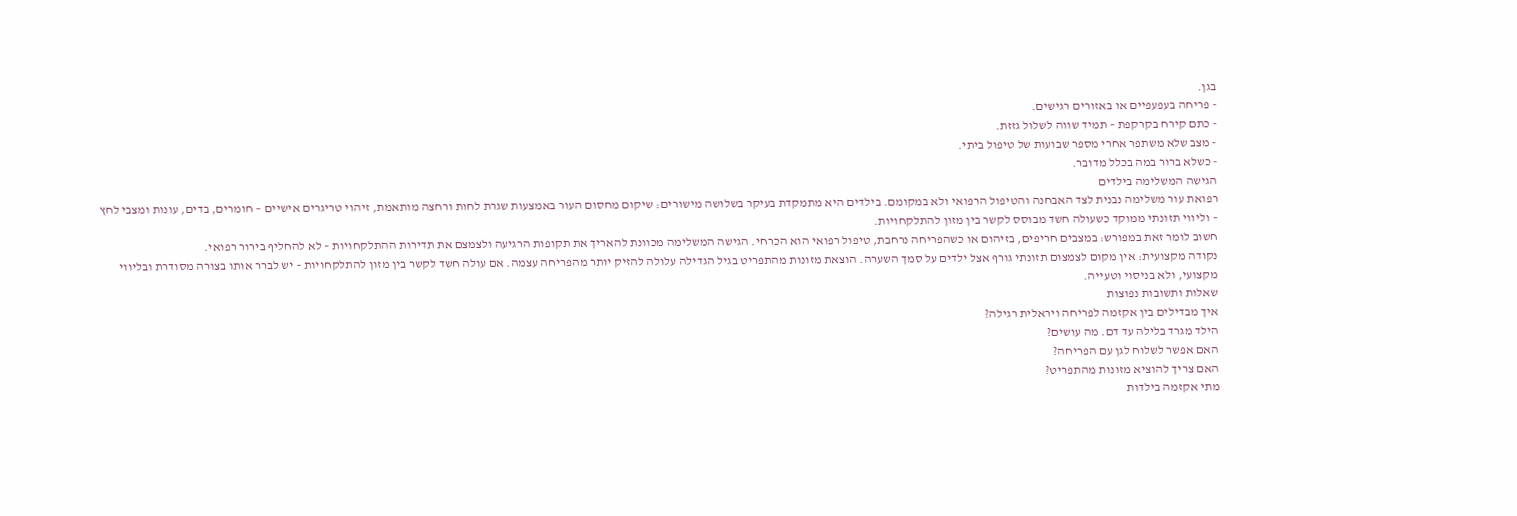בגן.
- פריחה בעפעפיים או באזורים רגישים.
- כתם קירח בקרקפת – תמיד שווה לשלול גזזת.
- מצב שלא משתפר אחרי מספר שבועות של טיפול ביתי.
- כשלא ברור במה בכלל מדובר.
הגישה המשלימה בילדים
רפואת עור משלימה נבנית לצד האבחנה והטיפול הרפואי ולא במקומם. בילדים היא מתמקדת בעיקר בשלושה מישורים: שיקום מחסום העור באמצעות שגרת לחות ורחצה מותאמת, זיהוי טריגרים אישיים – חומרים, בדים, עונות ומצבי לחץ – וליווי תזונתי ממוקד כשעולה חשד מבוסס לקשר בין מזון להתלקחויות.
חשוב לומר זאת במפורש: במצבים חריפים, בזיהום או כשהפריחה נרחבת, טיפול רפואי הוא הכרחי. הגישה המשלימה מכוונת להאריך את תקופות הרגיעה ולצמצם את תדירות ההתלקחויות – לא להחליף בירור רפואי.
נקודה מקצועית: אין מקום לצמצום תזונתי גורף אצל ילדים על סמך השערה. הוצאת מזונות מהתפריט בגיל הגדילה עלולה להזיק יותר מהפריחה עצמה. אם עולה חשד לקשר בין מזון להתלקחויות – יש לברר אותו בצורה מסודרת ובליווי מקצועי, ולא בניסוי וטעייה.
שאלות ותשובות נפוצות
איך מבדילים בין אקזמה לפריחה ויראלית רגילה?
הילד מגרד בלילה עד דם. מה עושים?
האם אפשר לשלוח לגן עם הפריחה?
האם צריך להוציא מזונות מהתפריט?
מתי אקזמה בילדות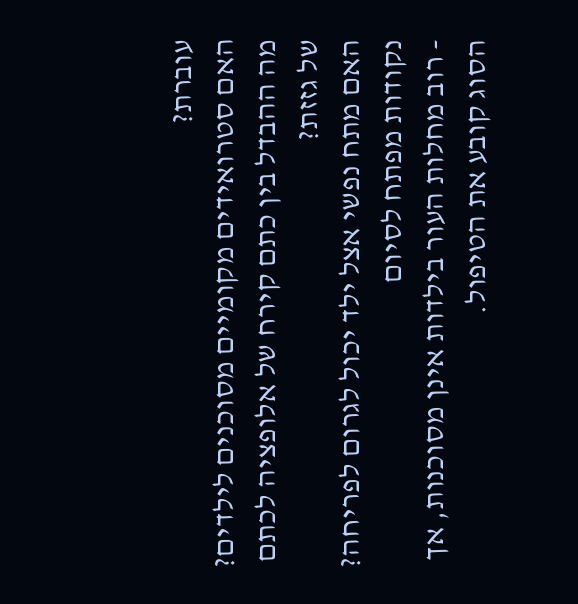עוברת?
האם סטרואידים מקומיים מסוכנים לילדים?
מה ההבדל בין כתם קירח של אלופציה לכתם של גזזת?
האם מתח נפשי אצל ילד יכול לגרום לפריחה?
נקודות מפתח לסיום
- רוב מחלות העור בילדות אינן מסוכנות, אך הסוג קובע את הטיפול.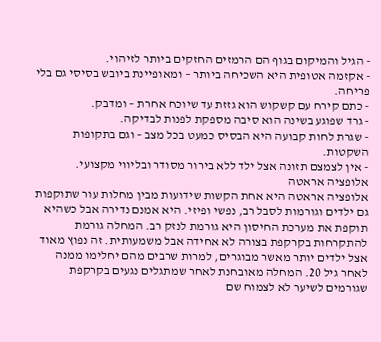- הגיל והמיקום בגוף הם הרמזים החזקים ביותר לזיהוי.
- אקזמה אטופית היא השכיחה ביותר – ומאופיינת ביובש בסיסי גם בלי פריחה.
- כתם קירח עם קשקוש הוא גזזת עד שיוכח אחרת – ומדבק.
- גרד שפוגע בשינה הוא סיבה מספקת לפנות לבדיקה.
- שגרת לחות קבועה היא הבסיס כמעט בכל מצב – וגם בתקופות השקטות.
- אין לצמצם תזונה אצל ילד ללא בירור מסודר ובליווי מקצועי.
אלופציה אראטה
אלופציה אראטה היא אחת הקשות שידועות מבין מחלות עור שתוקפות גם ילדים וגורמות לסבל רב, נפשי ופיזי. היא אמנם נדירה אבל כשהיא תוקפת את מערכת החיסון היא גורמת לנזק רב. המחלה גורמת להתקרחות בקרקפת בצורה לא אחידה אבל משמעותית. זה נפוץ מאוד אצל ילדים יותר מאשר מבוגרים, למרות שרבים מהם יחלימו ממנה לאחר גיל 20. המחלה מאובחנת לאחר שמתגלים נגעים בקרקפת שגורמים לשיער לא לצמוח שם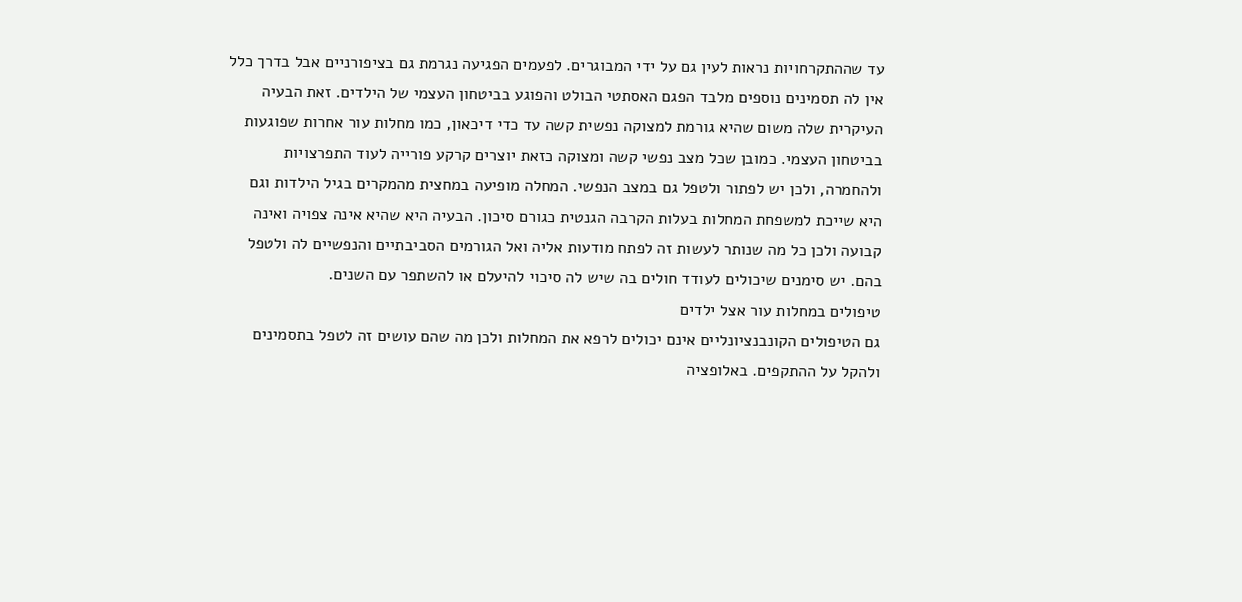עד שההתקרחויות נראות לעין גם על ידי המבוגרים. לפעמים הפגיעה נגרמת גם בציפורניים אבל בדרך כלל אין לה תסמינים נוספים מלבד הפגם האסתטי הבולט והפוגע בביטחון העצמי של הילדים. זאת הבעיה העיקרית שלה משום שהיא גורמת למצוקה נפשית קשה עד כדי דיכאון, כמו מחלות עור אחרות שפוגעות בביטחון העצמי. כמובן שכל מצב נפשי קשה ומצוקה כזאת יוצרים קרקע פורייה לעוד התפרצויות ולהחמרה, ולכן יש לפתור ולטפל גם במצב הנפשי. המחלה מופיעה במחצית מהמקרים בגיל הילדות וגם היא שייכת למשפחת המחלות בעלות הקרבה הגנטית כגורם סיכון. הבעיה היא שהיא אינה צפויה ואינה קבועה ולכן כל מה שנותר לעשות זה לפתח מודעות אליה ואל הגורמים הסביבתיים והנפשיים לה ולטפל בהם. יש סימנים שיכולים לעודד חולים בה שיש לה סיכוי להיעלם או להשתפר עם השנים.
טיפולים במחלות עור אצל ילדים
גם הטיפולים הקונבנציונליים אינם יכולים לרפא את המחלות ולכן מה שהם עושים זה לטפל בתסמינים ולהקל על ההתקפים. באלופציה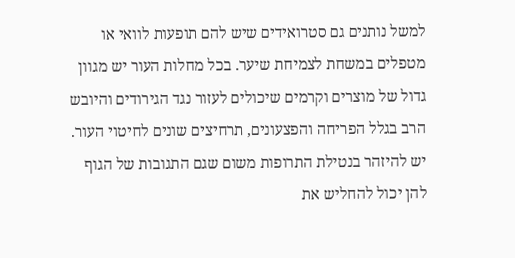למשל נותנים גם סטרואידים שיש להם תופעות לוואי או מטפלים במשחת לצמיחת שיער. בכל מחלות העור יש מגוון גדול של מוצרים וקרמים שיכולים לעזור נגד הגירודים והיובש הרב בגלל הפריחה והפצעונים, תרחיצים שונים לחיטוי העור. יש להיזהר בנטילת התרופות משום שגם התגובות של הגוף להן יכול להחליש את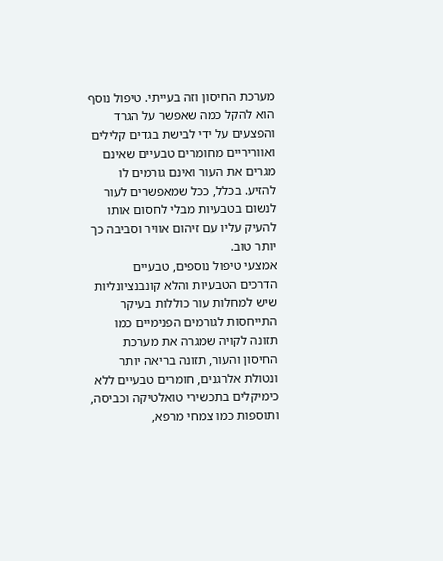מערכת החיסון וזה בעייתי. טיפול נוסף הוא להקל כמה שאפשר על הגרד והפצעים על ידי לבישת בגדים קלילים ואווריריים מחומרים טבעיים שאינם מגרים את העור ואינם גורמים לו להזיע. בכלל, ככל שמאפשרים לעור לנשום בטבעיות מבלי לחסום אותו להעיק עליו עם זיהום אוויר וסביבה כך יותר טוב.
אמצעי טיפול נוספים, טבעיים
הדרכים הטבעיות והלא קונבנציונליות שיש למחלות עור כוללות בעיקר התייחסות לגורמים הפנימיים כמו תזונה לקויה שמגרה את מערכת החיסון והעור, תזונה בריאה יותר ונטולת אלרגנים, חומרים טבעיים ללא כימיקלים בתכשירי טואלטיקה וכביסה, ותוספות כמו צמחי מרפא,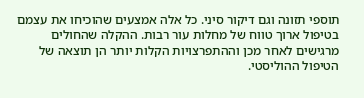תוספי תזונה וגם דיקור סיני. כל אלה אמצעים שהוכיחו את עצמם בטיפול ארוך טווח של מחלות עור רבות. ההקלה שהחולים מרגישים לאחר מכן וההתפרצויות הקלות יותר הן תוצאה של הטיפול ההוליסטי.